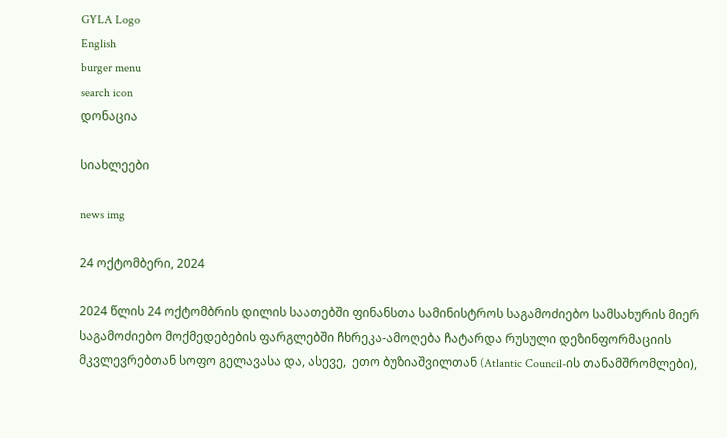GYLA Logo
English
burger menu
search icon
დონაცია

სიახლეები

news img

24 ოქტომბერი, 2024

2024 წლის 24 ოქტომბრის დილის საათებში ფინანსთა სამინისტროს საგამოძიებო სამსახურის მიერ საგამოძიებო მოქმედებების ფარგლებში ჩხრეკა-ამოღება ჩატარდა რუსული დეზინფორმაციის მკვლევრებთან სოფო გელავასა და, ასევე,  ეთო ბუზიაშვილთან (Atlantic Council-ის თანამშრომლები),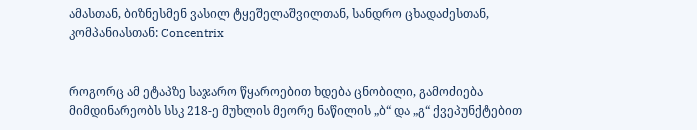ამასთან, ბიზნესმენ ვასილ ტყეშელაშვილთან, სანდრო ცხადაძესთან, კომპანიასთან: Concentrix


როგორც ამ ეტაპზე საჯარო წყაროებით ხდება ცნობილი, გამოძიება მიმდინარეობს სსკ 218-ე მუხლის მეორე ნაწილის „ბ“ და „გ“ ქვეპუნქტებით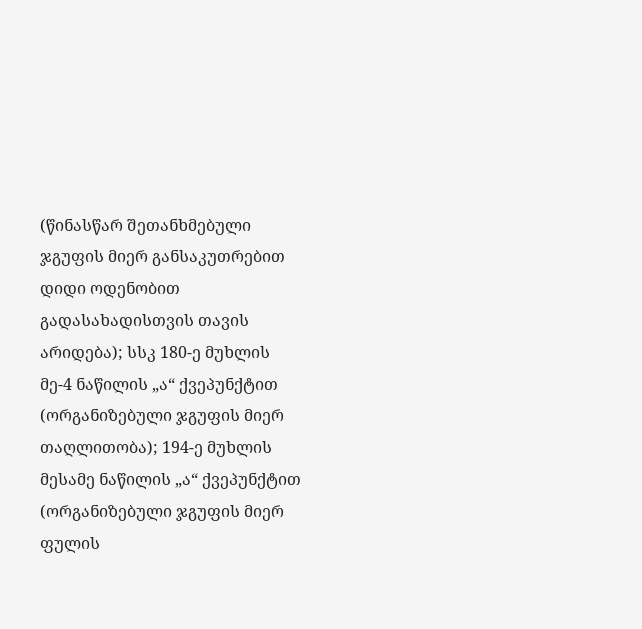(წინასწარ შეთანხმებული ჯგუფის მიერ განსაკუთრებით დიდი ოდენობით გადასახადისთვის თავის არიდება); სსკ 180-ე მუხლის მე-4 ნაწილის „ა“ ქვეპუნქტით (ორგანიზებული ჯგუფის მიერ თაღლითობა); 194-ე მუხლის მესამე ნაწილის „ა“ ქვეპუნქტით (ორგანიზებული ჯგუფის მიერ ფულის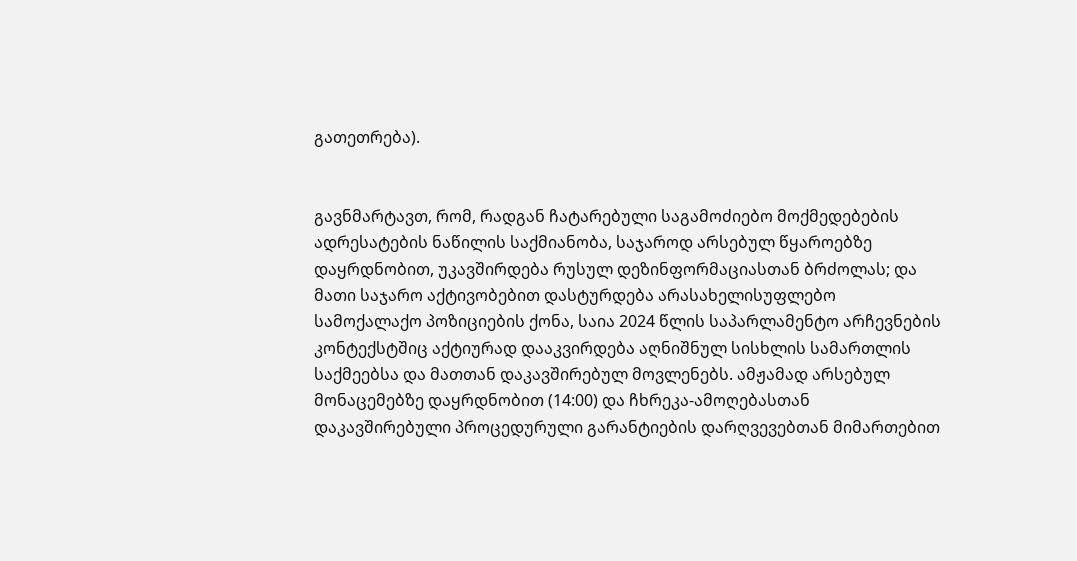გათეთრება).


გავნმარტავთ, რომ, რადგან ჩატარებული საგამოძიებო მოქმედებების ადრესატების ნაწილის საქმიანობა, საჯაროდ არსებულ წყაროებზე დაყრდნობით, უკავშირდება რუსულ დეზინფორმაციასთან ბრძოლას; და მათი საჯარო აქტივობებით დასტურდება არასახელისუფლებო სამოქალაქო პოზიციების ქონა, საია 2024 წლის საპარლამენტო არჩევნების კონტექსტშიც აქტიურად დააკვირდება აღნიშნულ სისხლის სამართლის საქმეებსა და მათთან დაკავშირებულ მოვლენებს. ამჟამად არსებულ მონაცემებზე დაყრდნობით (14:00) და ჩხრეკა-ამოღებასთან დაკავშირებული პროცედურული გარანტიების დარღვევებთან მიმართებით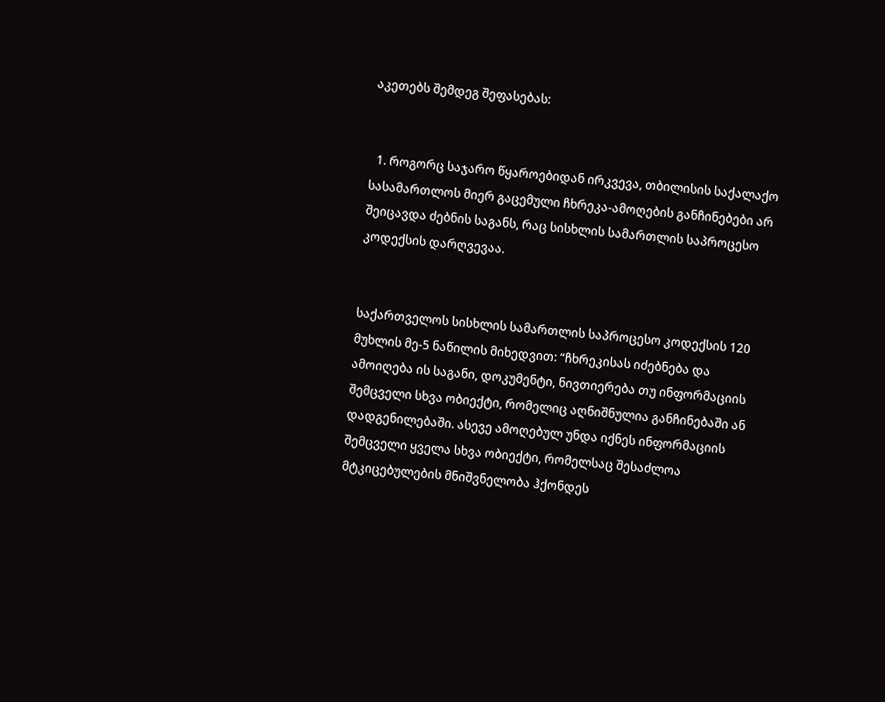აკეთებს შემდეგ შეფასებას:


  1. როგორც საჯარო წყაროებიდან ირკვევა, თბილისის საქალაქო სასამართლოს მიერ გაცემული ჩხრეკა-ამოღების განჩინებები არ შეიცავდა ძებნის საგანს, რაც სისხლის სამართლის საპროცესო კოდექსის დარღვევაა.


საქართველოს სისხლის სამართლის საპროცესო კოდექსის 120 მუხლის მე-5 ნაწილის მიხედვით: “ჩხრეკისას იძებნება და ამოიღება ის საგანი, დოკუმენტი, ნივთიერება თუ ინფორმაციის შემცველი სხვა ობიექტი, რომელიც აღნიშნულია განჩინებაში ან დადგენილებაში. ასევე ამოღებულ უნდა იქნეს ინფორმაციის შემცველი ყველა სხვა ობიექტი, რომელსაც შესაძლოა მტკიცებულების მნიშვნელობა ჰქონდეს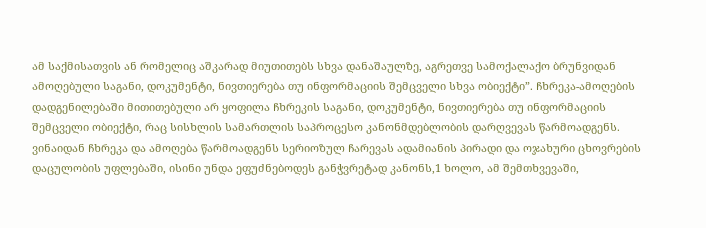ამ საქმისათვის ან რომელიც აშკარად მიუთითებს სხვა დანაშაულზე, აგრეთვე სამოქალაქო ბრუნვიდან ამოღებული საგანი, დოკუმენტი, ნივთიერება თუ ინფორმაციის შემცველი სხვა ობიექტი”. ჩხრეკა-ამოღების დადგენილებაში მითითებული არ ყოფილა ჩხრეკის საგანი, დოკუმენტი, ნივთიერება თუ ინფორმაციის შემცველი ობიექტი, რაც სისხლის სამართლის საპროცესო კანონმდებლობის დარღვევას წარმოადგენს. ვინაიდან ჩხრეკა და ამოღება წარმოადგენს სერიოზულ ჩარევას ადამიანის პირადი და ოჯახური ცხოვრების დაცულობის უფლებაში, ისინი უნდა ეფუძნებოდეს განჭვრეტად კანონს,1 ხოლო, ამ შემთხვევაში,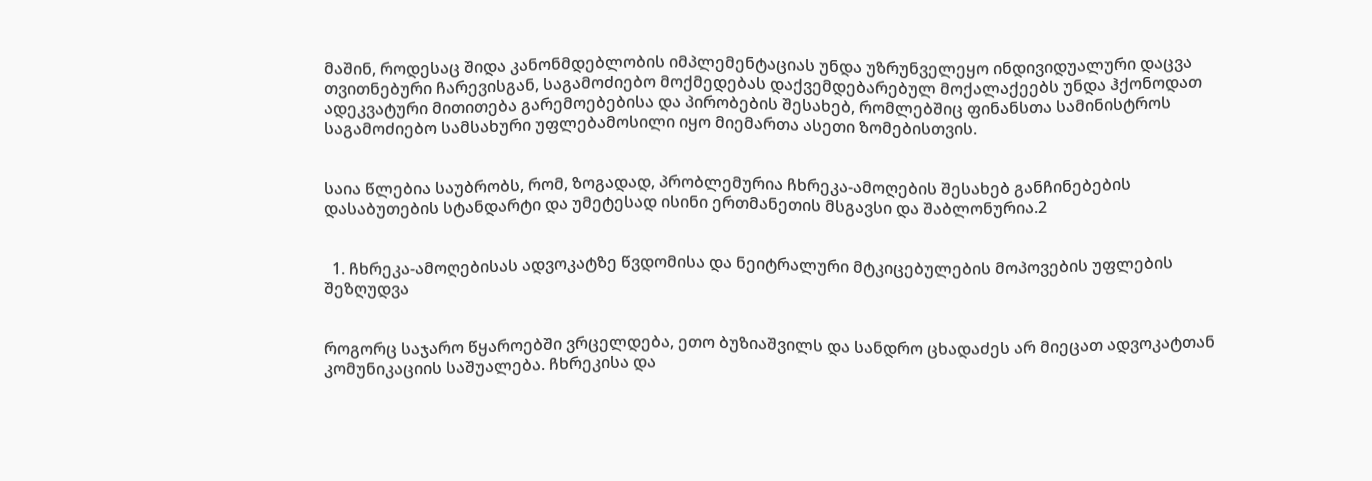მაშინ, როდესაც შიდა კანონმდებლობის იმპლემენტაციას უნდა უზრუნველეყო ინდივიდუალური დაცვა თვითნებური ჩარევისგან, საგამოძიებო მოქმედებას დაქვემდებარებულ მოქალაქეებს უნდა ჰქონოდათ ადეკვატური მითითება გარემოებებისა და პირობების შესახებ, რომლებშიც ფინანსთა სამინისტროს საგამოძიებო სამსახური უფლებამოსილი იყო მიემართა ასეთი ზომებისთვის.


საია წლებია საუბრობს, რომ, ზოგადად, პრობლემურია ჩხრეკა-ამოღების შესახებ განჩინებების დასაბუთების სტანდარტი და უმეტესად ისინი ერთმანეთის მსგავსი და შაბლონურია.2


  1. ჩხრეკა-ამოღებისას ადვოკატზე წვდომისა და ნეიტრალური მტკიცებულების მოპოვების უფლების შეზღუდვა


როგორც საჯარო წყაროებში ვრცელდება, ეთო ბუზიაშვილს და სანდრო ცხადაძეს არ მიეცათ ადვოკატთან კომუნიკაციის საშუალება. ჩხრეკისა და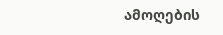ამოღების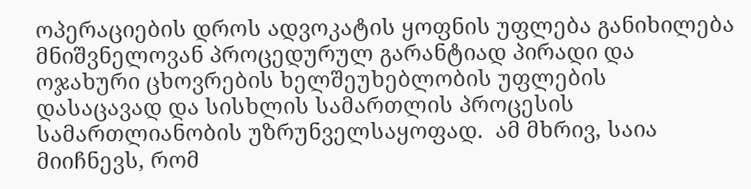ოპერაციების დროს ადვოკატის ყოფნის უფლება განიხილება მნიშვნელოვან პროცედურულ გარანტიად პირადი და ოჯახური ცხოვრების ხელშეუხებლობის უფლების დასაცავად და სისხლის სამართლის პროცესის სამართლიანობის უზრუნველსაყოფად.  ამ მხრივ, საია მიიჩნევს, რომ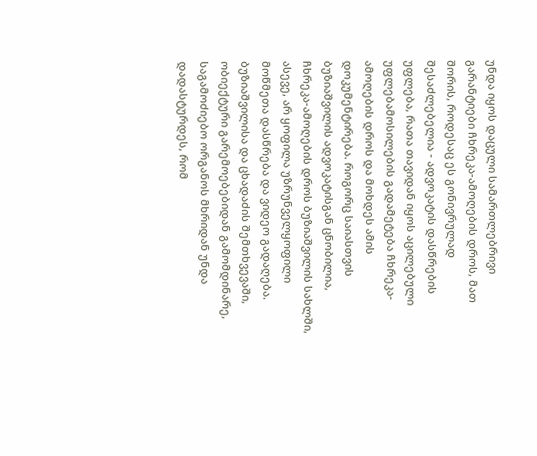უნდა იყოს დაცული სამართლებრივი გარანტიები ჩხრეკა-ამოღების დროს, მათ შორის, როდესაც ეს გონივრულად შესაძლებელია - ადვოკატის დასწრების უფლება, რათა თავიდან იყოს აცილებული უფლებამოსილების გადამეტება ჩხრეკა-ამოღების დროს და მოხდეს ამის დოკუმენტირება. როგორც საიასთვის ბუზიაშვილის ადვოკატისგან ცნობილია, ჩხრეკა-ამოღების დროს ბუზიაშვილის სახლში, ასევე, არ ყოფილა უზრუნველყოფილი მოწმეთა დასწრება და ვიდეო გადაღება. ბუზიაშვილისა და ცხადაძის შემთხვევაში, ობიექტური გარემოებებიდან გამომდინარე, საგამოძიებო ორგანოს მხრიდან უნდა დადასტურდეს, რომ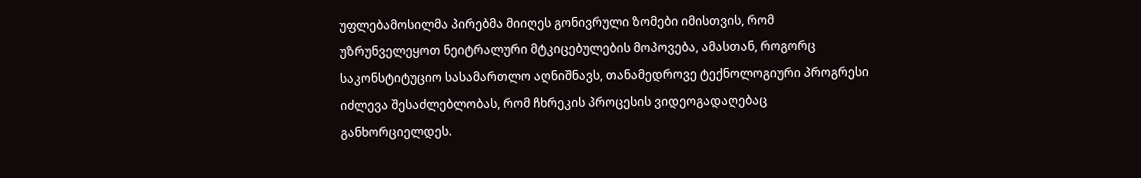უფლებამოსილმა პირებმა მიიღეს გონივრული ზომები იმისთვის, რომ უზრუნველეყოთ ნეიტრალური მტკიცებულების მოპოვება, ამასთან, როგორც საკონსტიტუციო სასამართლო აღნიშნავს, თანამედროვე ტექნოლოგიური პროგრესი იძლევა შესაძლებლობას, რომ ჩხრეკის პროცესის ვიდეოგადაღებაც განხორციელდეს.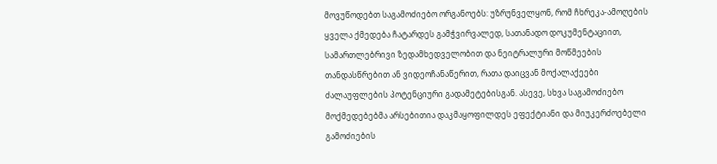მოვუწოდებთ საგამოძიებო ორგანოებს: უზრუნველყონ, რომ ჩხრეკა-ამოღების ყველა ქმედება ჩატარდეს გამჭვირვალედ, სათანადო დოკუმენტაციით, სამართლებრივი ზედამხედველობით და ნეიტრალური მოწმეების თანდასწრებით ან ვიდეოჩანაწერით, რათა დაიცვან მოქალაქეები ძალაუფლების პოტენციური გადამეტებისგან. ასევე, სხვა საგამოძიებო მოქმედებებმა არსებითია დაკმაყოფილდეს ეფექტიანი და მიუკერძოებელი გამოძიების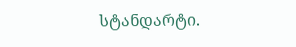სტანდარტი.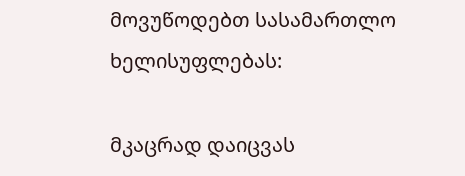მოვუწოდებთ სასამართლო ხელისუფლებას:

მკაცრად დაიცვას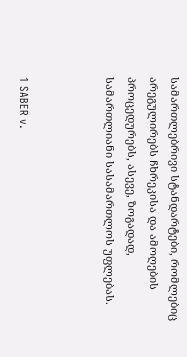სამართლებრივი სტანდარტები, რომლებიც არეგულირებს ჩხრეკისა და ამოღების პროცედურებს, ასევე, ზოგადად, სამართლიანი სასამართლოს უფლებას.



1 SABER v.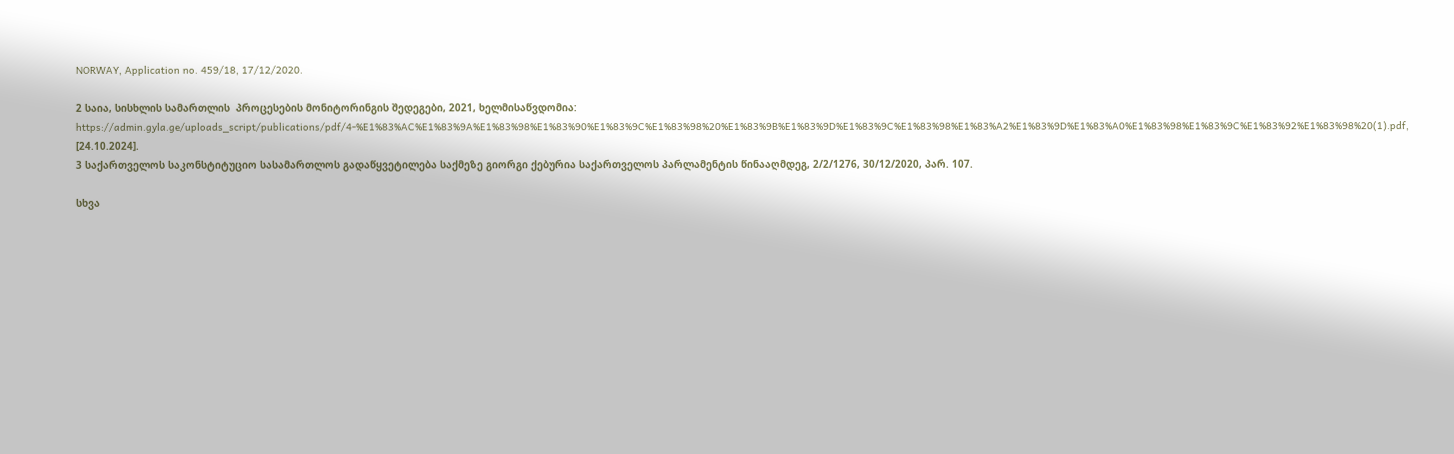NORWAY, Application no. 459/18, 17/12/2020.

2 საია, სისხლის სამართლის  პროცესების მონიტორინგის შედეგები, 2021, ხელმისაწვდომია: https://admin.gyla.ge/uploads_script/publications/pdf/4-%E1%83%AC%E1%83%9A%E1%83%98%E1%83%90%E1%83%9C%E1%83%98%20%E1%83%9B%E1%83%9D%E1%83%9C%E1%83%98%E1%83%A2%E1%83%9D%E1%83%A0%E1%83%98%E1%83%9C%E1%83%92%E1%83%98%20(1).pdf, [24.10.2024].
3 საქართველოს საკონსტიტუციო სასამართლოს გადაწყვეტილება საქმეზე გიორგი ქებურია საქართველოს პარლამენტის წინააღმდეგ, 2/2/1276, 30/12/2020, პარ. 107.

სხვა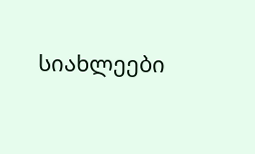სიახლეები